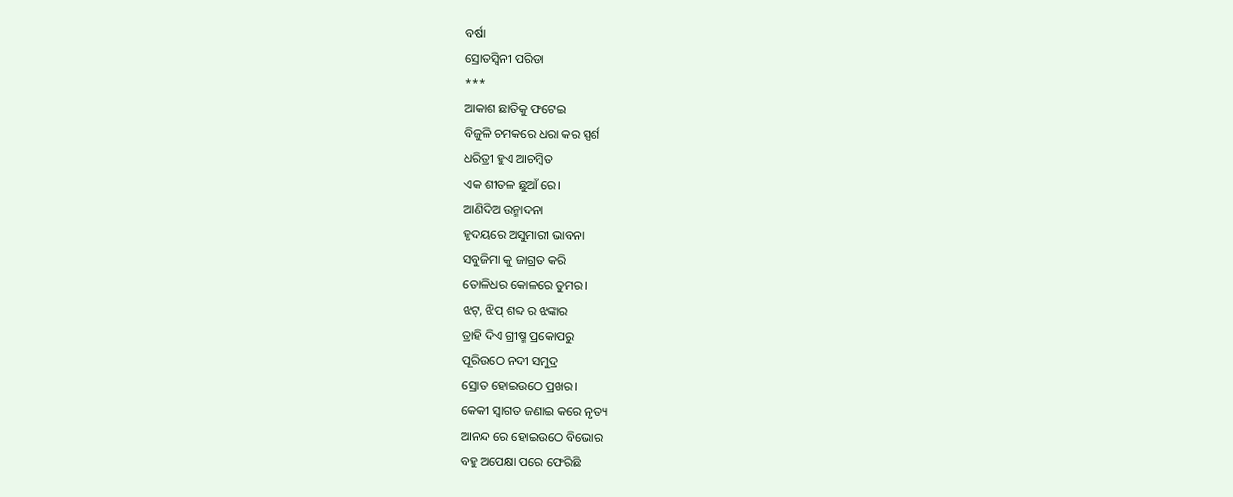ବର୍ଷା
ସ୍ରୋତସ୍ବିନୀ ପରିଡା
***
ଆକାଶ ଛାତିକୁ ଫଟେଇ
ବିଜୁଳି ଚମକରେ ଧରା କର ସ୍ପର୍ଶ
ଧରିତ୍ରୀ ହୁଏ ଆଚମ୍ବିତ
ଏକ ଶୀତଳ ଛୁଆଁ ରେ।
ଆଣିଦିଅ ଉନ୍ମାଦନା
ହୃଦୟରେ ଅସୁମାରୀ ଭାବନା
ସବୁଜିମା କୁ ଜାଗ୍ରତ କରି
ତୋଳିଧର କୋଳରେ ତୁମର।
ଝଟ୍, ଝିପ୍ ଶବ୍ଦ ର ଝଙ୍କାର
ତ୍ରାହି ଦିଏ ଗ୍ରୀଷ୍ମ ପ୍ରକୋପରୁ
ପୂରିଉଠେ ନଦୀ ସମୁଦ୍ର
ସ୍ରୋତ ହୋଇଉଠେ ପ୍ରଖର।
କେକୀ ସ୍ବାଗତ ଜଣାଇ କରେ ନୃତ୍ୟ
ଆନନ୍ଦ ରେ ହୋଇଉଠେ ବିଭୋର
ବହୁ ଅପେକ୍ଷା ପରେ ଫେରିଛି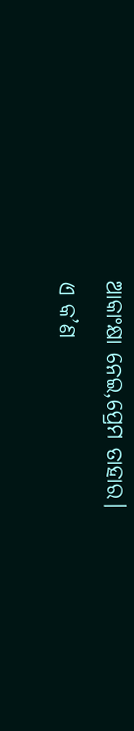ଆକାଂକ୍ଷା ନେଇ,ପ୍ରେମ ତାହାର।
ଏ କ’ଣ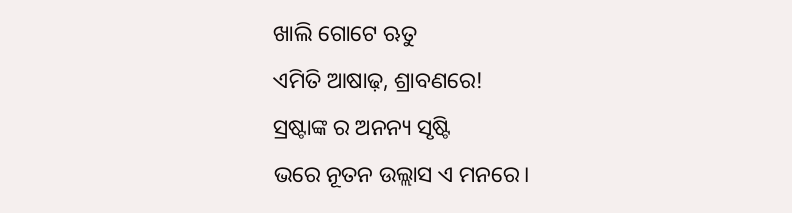ଖାଲି ଗୋଟେ ଋତୁ
ଏମିତି ଆଷାଢ଼, ଶ୍ରାବଣରେ!
ସ୍ରଷ୍ଟାଙ୍କ ର ଅନନ୍ୟ ସୃଷ୍ଟି
ଭରେ ନୂତନ ଉଲ୍ଲାସ ଏ ମନରେ।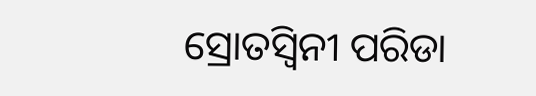ସ୍ରୋତସ୍ବିନୀ ପରିଡା